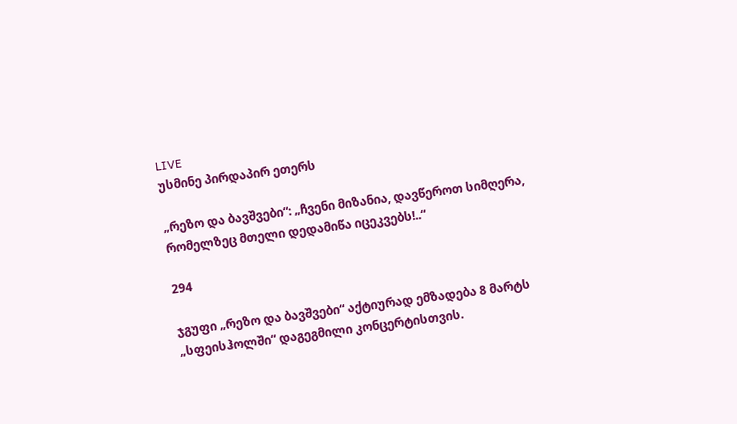LIVE
უსმინე პირდაპირ ეთერს

„რეზო და ბავშვები“: „ჩვენი მიზანია, დავწეროთ სიმღერა, რომელზეც მთელი დედამიწა იცეკვებს!..“

294

ჯგუფი „რეზო და ბავშვები“ აქტიურად ემზადება 8 მარტს „სფეისჰოლში“ დაგეგმილი კონცერტისთვის.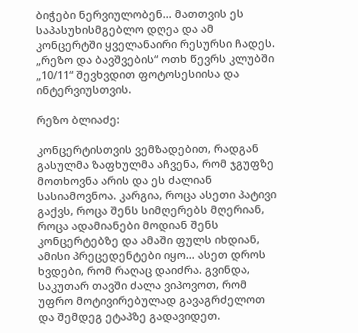ბიჭები ნერვიულობენ… მათთვის ეს საპასუხისმგებლო დღეა და ამ კონცერტში ყველანაირი რესურსი ჩადეს. „რეზო და ბავშვების“ ოთხ წევრს კლუბში „10/11“ შევხვდით ფოტოსესიისა და ინტერვიუსთვის.

რეზო ბლიაძე:

კონცერტისთვის ვემზადებით, რადგან გასულმა ზაფხულმა აჩვენა, რომ ჯგუფზე მოთხოვნა არის და ეს ძალიან სასიამოვნოა. კარგია, როცა ასეთი პატივი გაქვს, როცა შენს სიმღერებს მღერიან, როცა ადამიანები მოდიან შენს კონცერტებზე და ამაში ფულს იხდიან, ამისი პრეცედენტები იყო… ასეთ დროს ხვდები, რომ რაღაც დაიძრა. გვინდა, საკუთარ თავში ძალა ვიპოვოთ, რომ უფრო მოტივირებულად გავაგრძელოთ და შემდეგ ეტაპზე გადავიდეთ.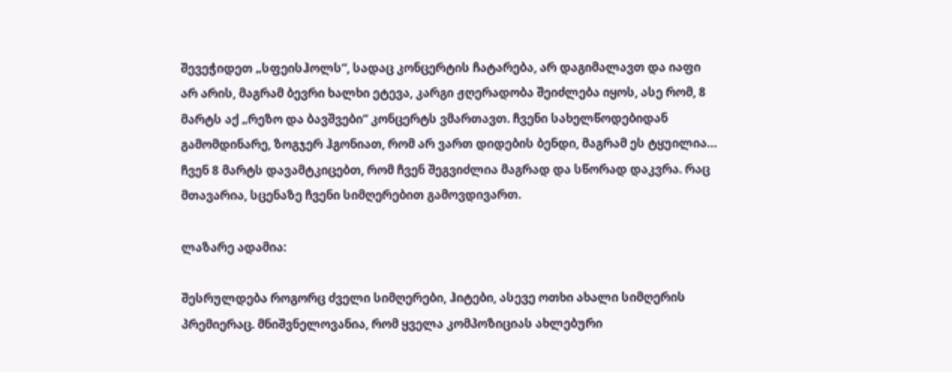შევეჭიდეთ „სფეისჰოლს“, სადაც კონცერტის ჩატარება, არ დაგიმალავთ და იაფი არ არის, მაგრამ ბევრი ხალხი ეტევა, კარგი ჟღერადობა შეიძლება იყოს, ასე რომ, 8 მარტს აქ „რეზო და ბავშვები“ კონცერტს ვმართავთ. ჩვენი სახელწოდებიდან გამომდინარე, ზოგჯერ ჰგონიათ, რომ არ ვართ დიდების ბენდი, მაგრამ ეს ტყუილია… ჩვენ 8 მარტს დავამტკიცებთ, რომ ჩვენ შეგვიძლია მაგრად და სწორად დაკვრა. რაც მთავარია, სცენაზე ჩვენი სიმღერებით გამოვდივართ.

ლაზარე ადამია:

შესრულდება როგორც ძველი სიმღერები, ჰიტები, ასევე ოთხი ახალი სიმღერის პრემიერაც. მნიშვნელოვანია, რომ ყველა კომპოზიციას ახლებური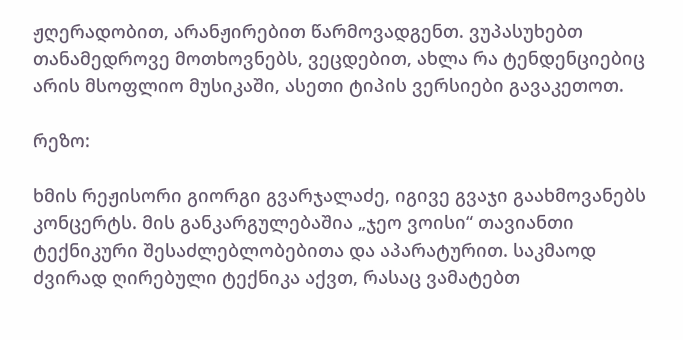ჟღერადობით, არანჟირებით წარმოვადგენთ. ვუპასუხებთ თანამედროვე მოთხოვნებს, ვეცდებით, ახლა რა ტენდენციებიც არის მსოფლიო მუსიკაში, ასეთი ტიპის ვერსიები გავაკეთოთ.

რეზო:

ხმის რეჟისორი გიორგი გვარჯალაძე, იგივე გვაჯი გაახმოვანებს კონცერტს. მის განკარგულებაშია „ჯეო ვოისი“ თავიანთი ტექნიკური შესაძლებლობებითა და აპარატურით. საკმაოდ ძვირად ღირებული ტექნიკა აქვთ, რასაც ვამატებთ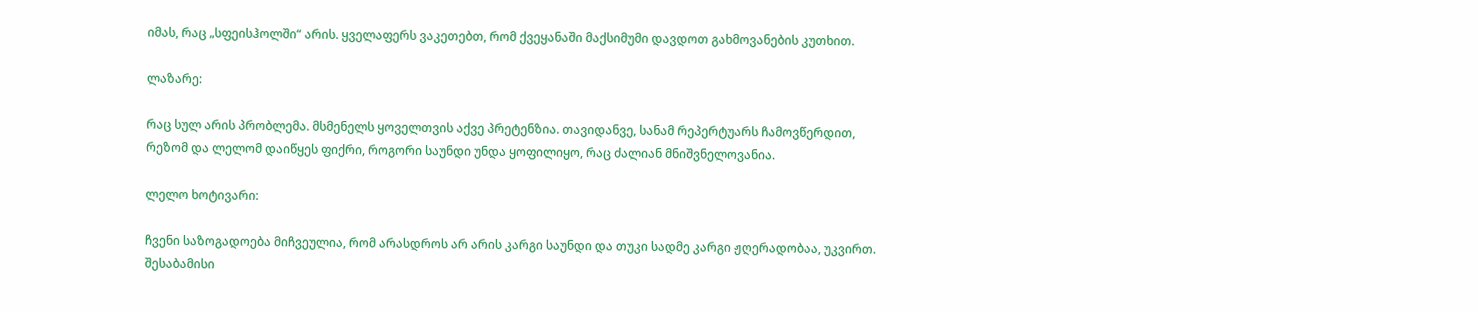იმას, რაც „სფეისჰოლში“ არის. ყველაფერს ვაკეთებთ, რომ ქვეყანაში მაქსიმუმი დავდოთ გახმოვანების კუთხით.

ლაზარე:

რაც სულ არის პრობლემა. მსმენელს ყოველთვის აქვე პრეტენზია. თავიდანვე, სანამ რეპერტუარს ჩამოვწერდით, რეზომ და ლელომ დაიწყეს ფიქრი, როგორი საუნდი უნდა ყოფილიყო, რაც ძალიან მნიშვნელოვანია.

ლელო ხოტივარი:

ჩვენი საზოგადოება მიჩვეულია, რომ არასდროს არ არის კარგი საუნდი და თუკი სადმე კარგი ჟღერადობაა, უკვირთ. შესაბამისი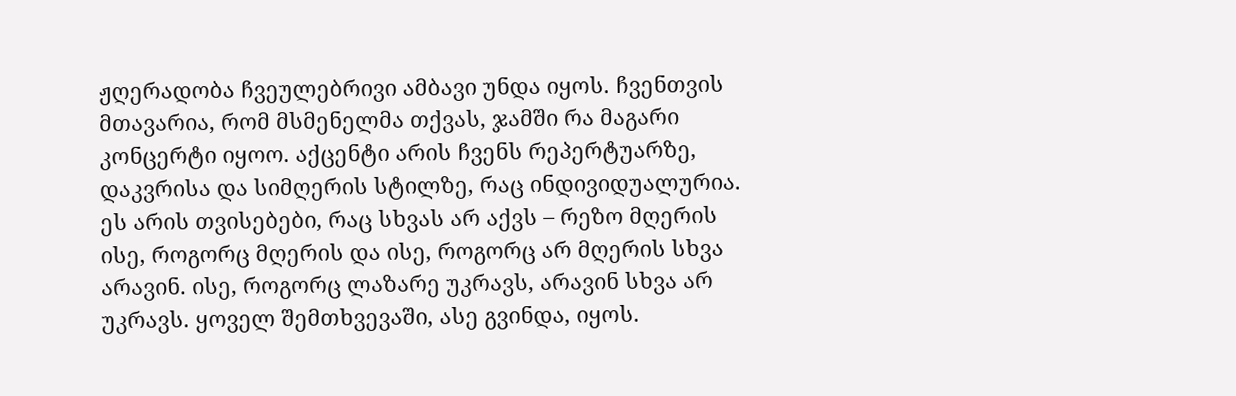ჟღერადობა ჩვეულებრივი ამბავი უნდა იყოს. ჩვენთვის მთავარია, რომ მსმენელმა თქვას, ჯამში რა მაგარი კონცერტი იყოო. აქცენტი არის ჩვენს რეპერტუარზე, დაკვრისა და სიმღერის სტილზე, რაც ინდივიდუალურია. ეს არის თვისებები, რაც სხვას არ აქვს – რეზო მღერის ისე, როგორც მღერის და ისე, როგორც არ მღერის სხვა არავინ. ისე, როგორც ლაზარე უკრავს, არავინ სხვა არ უკრავს. ყოველ შემთხვევაში, ასე გვინდა, იყოს.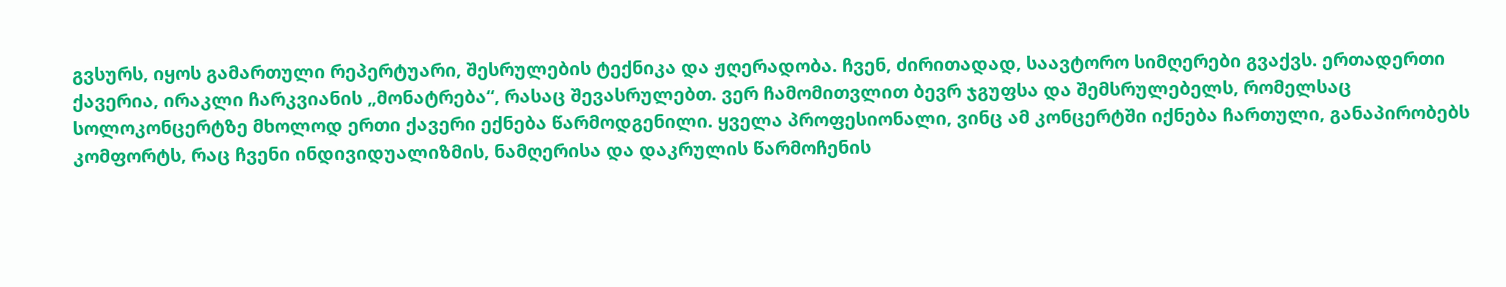გვსურს, იყოს გამართული რეპერტუარი, შესრულების ტექნიკა და ჟღერადობა. ჩვენ, ძირითადად, საავტორო სიმღერები გვაქვს. ერთადერთი ქავერია, ირაკლი ჩარკვიანის „მონატრება“, რასაც შევასრულებთ. ვერ ჩამომითვლით ბევრ ჯგუფსა და შემსრულებელს, რომელსაც სოლოკონცერტზე მხოლოდ ერთი ქავერი ექნება წარმოდგენილი. ყველა პროფესიონალი, ვინც ამ კონცერტში იქნება ჩართული, განაპირობებს კომფორტს, რაც ჩვენი ინდივიდუალიზმის, ნამღერისა და დაკრულის წარმოჩენის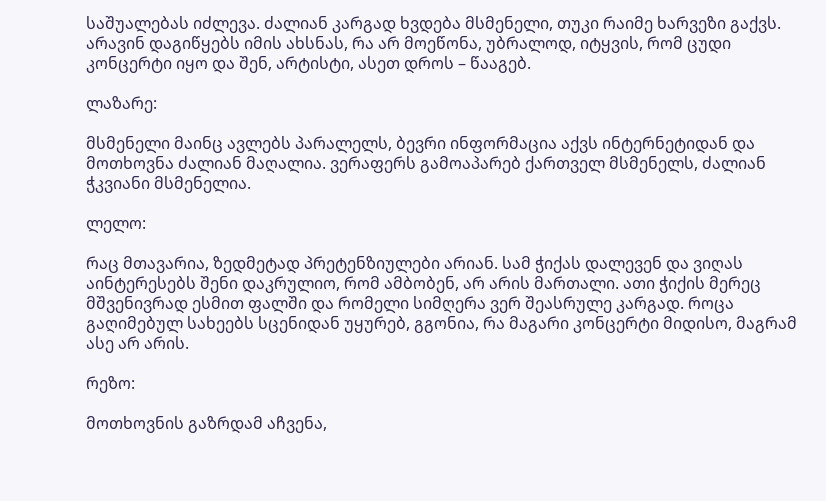საშუალებას იძლევა. ძალიან კარგად ხვდება მსმენელი, თუკი რაიმე ხარვეზი გაქვს. არავინ დაგიწყებს იმის ახსნას, რა არ მოეწონა, უბრალოდ, იტყვის, რომ ცუდი კონცერტი იყო და შენ, არტისტი, ასეთ დროს – წააგებ.

ლაზარე:

მსმენელი მაინც ავლებს პარალელს, ბევრი ინფორმაცია აქვს ინტერნეტიდან და მოთხოვნა ძალიან მაღალია. ვერაფერს გამოაპარებ ქართველ მსმენელს, ძალიან ჭკვიანი მსმენელია.

ლელო:

რაც მთავარია, ზედმეტად პრეტენზიულები არიან. სამ ჭიქას დალევენ და ვიღას აინტერესებს შენი დაკრულიო, რომ ამბობენ, არ არის მართალი. ათი ჭიქის მერეც მშვენივრად ესმით ფალში და რომელი სიმღერა ვერ შეასრულე კარგად. როცა გაღიმებულ სახეებს სცენიდან უყურებ, გგონია, რა მაგარი კონცერტი მიდისო, მაგრამ ასე არ არის.

რეზო:

მოთხოვნის გაზრდამ აჩვენა,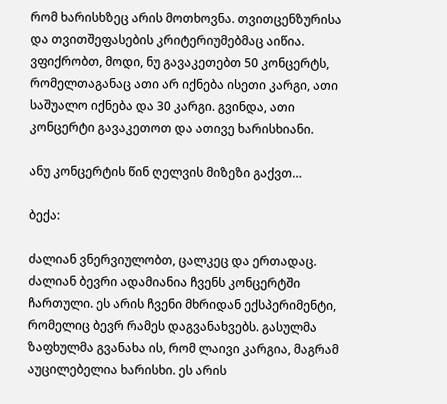რომ ხარისხზეც არის მოთხოვნა. თვითცენზურისა და თვითშეფასების კრიტერიუმებმაც აიწია. ვფიქრობთ, მოდი, ნუ გავაკეთებთ 50 კონცერტს, რომელთაგანაც ათი არ იქნება ისეთი კარგი, ათი საშუალო იქნება და 30 კარგი. გვინდა, ათი კონცერტი გავაკეთოთ და ათივე ხარისხიანი.

ანუ კონცერტის წინ ღელვის მიზეზი გაქვთ…

ბექა:

ძალიან ვნერვიულობთ, ცალკეც და ერთადაც. ძალიან ბევრი ადამიანია ჩვენს კონცერტში ჩართული. ეს არის ჩვენი მხრიდან ექსპერიმენტი, რომელიც ბევრ რამეს დაგვანახვებს. გასულმა ზაფხულმა გვანახა ის, რომ ლაივი კარგია, მაგრამ აუცილებელია ხარისხი. ეს არის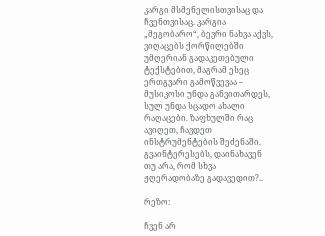კარგი მსმენელისთვისაც და ჩვენთვისაც. კარგია „მეგობარო“, ბევრი ნახვა აქვს, ვიღაცებს ქორწილებში უმღერიან გადაკეთებული ტექსტებით, მაგრამ ესეც ერთგვარი გამოწვევაა – მუსიკოსი უნდა განვითარდეს, სულ უნდა სცადო ახალი რაღაცები. ზაფხულში რაც ავიღეთ, ჩავდეთ ინსტრუმენტების შეძენაში. გვაინტერესებს, დაინახავენ თუ არა, რომ სხვა ჟღერადობაზე გადავედით?..

რეზო:

ჩვენ არ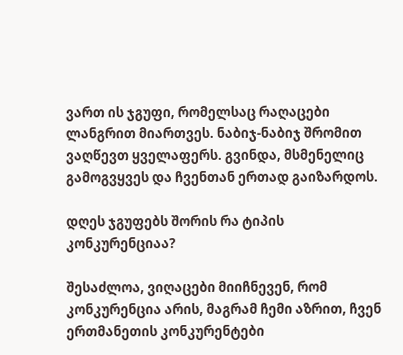ვართ ის ჯგუფი, რომელსაც რაღაცები ლანგრით მიართვეს. ნაბიჯ-ნაბიჯ შრომით ვაღწევთ ყველაფერს. გვინდა, მსმენელიც გამოგვყვეს და ჩვენთან ერთად გაიზარდოს.

დღეს ჯგუფებს შორის რა ტიპის კონკურენციაა?

შესაძლოა, ვიღაცები მიიჩნევენ, რომ კონკურენცია არის, მაგრამ ჩემი აზრით, ჩვენ ერთმანეთის კონკურენტები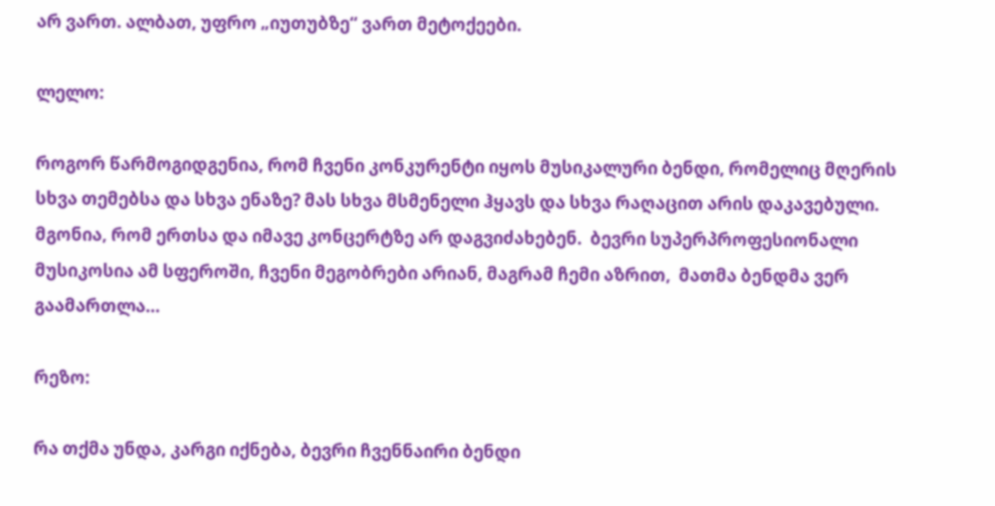არ ვართ. ალბათ, უფრო „იუთუბზე“ ვართ მეტოქეები.

ლელო:

როგორ წარმოგიდგენია, რომ ჩვენი კონკურენტი იყოს მუსიკალური ბენდი, რომელიც მღერის სხვა თემებსა და სხვა ენაზე? მას სხვა მსმენელი ჰყავს და სხვა რაღაცით არის დაკავებული. მგონია, რომ ერთსა და იმავე კონცერტზე არ დაგვიძახებენ.  ბევრი სუპერპროფესიონალი მუსიკოსია ამ სფეროში, ჩვენი მეგობრები არიან, მაგრამ ჩემი აზრით,  მათმა ბენდმა ვერ გაამართლა…

რეზო:

რა თქმა უნდა, კარგი იქნება, ბევრი ჩვენნაირი ბენდი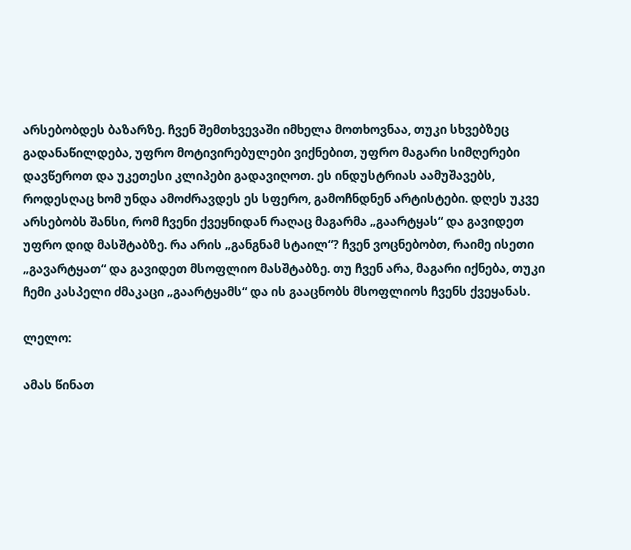არსებობდეს ბაზარზე. ჩვენ შემთხვევაში იმხელა მოთხოვნაა, თუკი სხვებზეც გადანაწილდება, უფრო მოტივირებულები ვიქნებით, უფრო მაგარი სიმღერები დავწეროთ და უკეთესი კლიპები გადავიღოთ. ეს ინდუსტრიას აამუშავებს, როდესღაც ხომ უნდა ამოძრავდეს ეს სფერო, გამოჩნდნენ არტისტები. დღეს უკვე არსებობს შანსი, რომ ჩვენი ქვეყნიდან რაღაც მაგარმა „გაარტყას“ და გავიდეთ უფრო დიდ მასშტაბზე. რა არის „განგნამ სტაილ“? ჩვენ ვოცნებობთ, რაიმე ისეთი „გავარტყათ“ და გავიდეთ მსოფლიო მასშტაბზე. თუ ჩვენ არა, მაგარი იქნება, თუკი ჩემი კასპელი ძმაკაცი „გაარტყამს“ და ის გააცნობს მსოფლიოს ჩვენს ქვეყანას.

ლელო:

ამას წინათ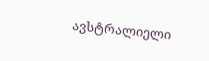ავსტრალიელი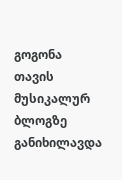გოგონა თავის მუსიკალურ ბლოგზე განიხილავდა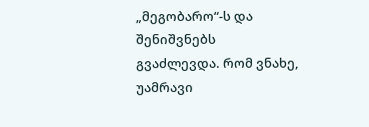„მეგობარო“-ს და შენიშვნებს გვაძლევდა. რომ ვნახე, უამრავი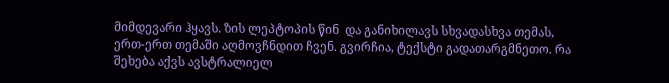მიმდევარი ჰყავს. ზის ლეპტოპის წინ  და განიხილავს სხვადასხვა თემას, ერთ-ერთ თემაში აღმოვჩნდით ჩვენ. გვირჩია, ტექსტი გადათარგმნეთო. რა შეხება აქვს ავსტრალიელ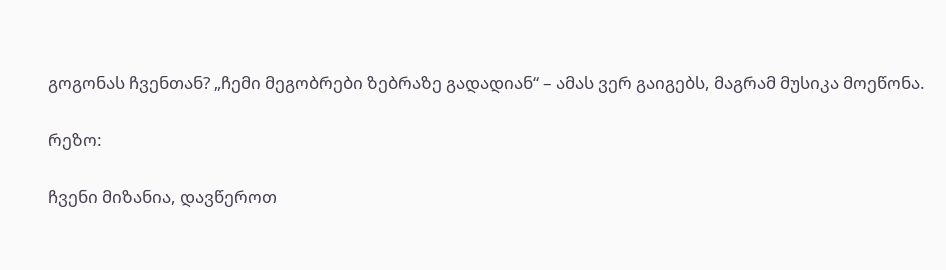გოგონას ჩვენთან? „ჩემი მეგობრები ზებრაზე გადადიან“ – ამას ვერ გაიგებს, მაგრამ მუსიკა მოეწონა.

რეზო:

ჩვენი მიზანია, დავწეროთ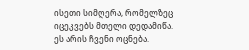ისეთი სიმღერა, რომელზეც იცეკვებს მთელი დედამიწა. ეს არის ჩვენი ოცნება.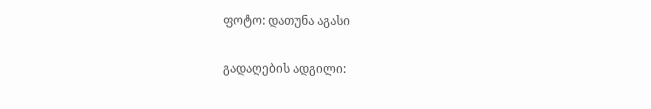ფოტო: დათუნა აგასი

გადაღების ადგილი: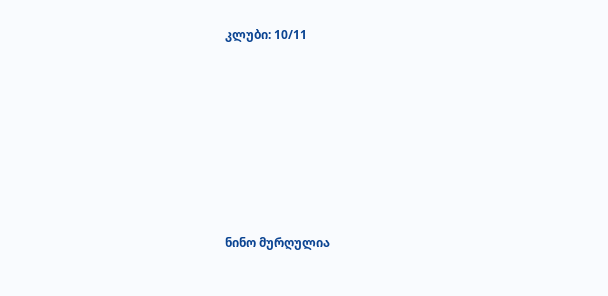კლუბი: 10/11









ნინო მურღულია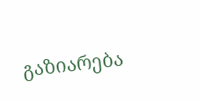გაზიარება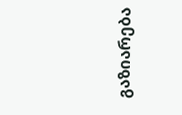გაზიარება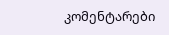კომენტარები